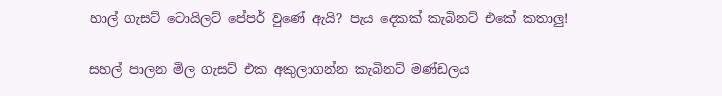හාල් ගැසට් ටොයිලට් පේපර් වුණේ ඇයි? පැය දෙකක් කැබිනට් එකේ කතාලු!

සහල් පාලන මිල ගැසට් එක අකුලාගන්න කැබිනට් මණ්ඩලය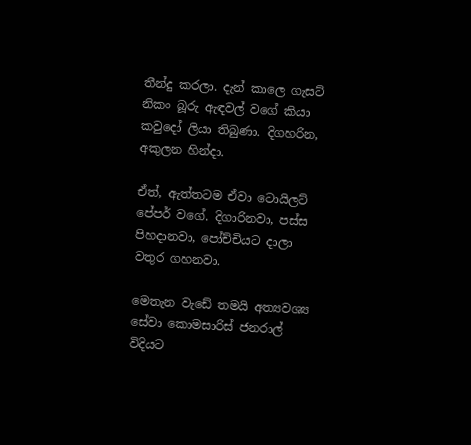තීන්දු කරලා. දැන් කාලෙ ගැසට් නිකං බූරු ඇඳවල් වගේ කියා කවුදෝ ලියා තිබුණා. දිගහරින, අකුලන හින්දා.

ඒත්, ඇත්තටම ඒවා ටොයිලට් පේපර් වගේ. දිගාරිනවා, පස්ස පිහදානවා, පෝච්චියට දාලා වතුර ගහනවා.

මෙතැන වැඩේ තමයි අත්‍යවශ්‍ය සේවා කොමසාරිස් ජනරාල් විදියට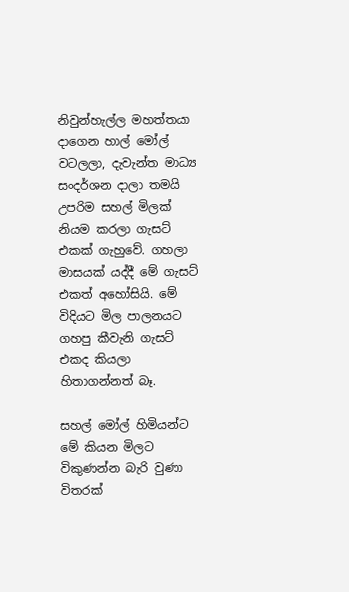නිවුන්හැල්ල මහත්තයා දාගෙන හාල් මෝල් වටලලා, දැවැන්ත මාධ්‍ය සංදර්ශන දාලා තමයි උපරිම සහල් මිලක් නියම කරලා ගැසට් එකක් ගැහුවේ. ගහලා මාසයක් යද්දී මේ ගැසට් එකත් අහෝසියි. මේ විදියට මිල පාලනයට ගහපු කීවැනි ගැසට් එකද කියලා හිතාගන්නත් බෑ.

සහල් මෝල් හිමියන්ට මේ කියන මිලට විකුණන්න බැරි වුණා විතරක්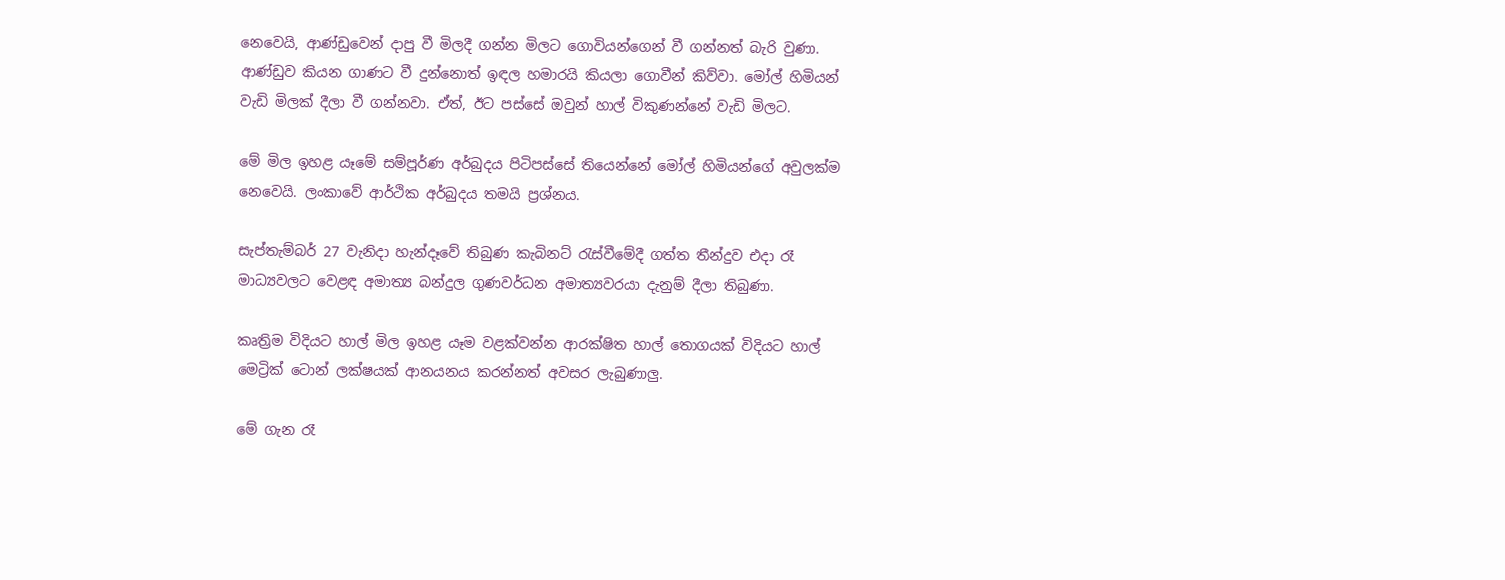නෙවෙයි, ආණ්ඩුවෙන් දාපු වී මිලදී ගන්න මිලට ගොවියන්ගෙන් වී ගන්නත් බැරි වුණා. ආණ්ඩුව කියන ගාණට වී දුන්නොත් ඉඳල හමාරයි කියලා ගොවීන් කිව්වා. මෝල් හිමියන් වැඩි මිලක් දීලා වී ගන්නවා. ඒත්, ඊට පස්සේ ඔවුන් හාල් විකුණන්නේ වැඩි මිලට.

මේ මිල ඉහළ යෑමේ සම්පූර්ණ අර්බුදය පිටිපස්සේ තියෙන්නේ මෝල් හිමියන්ගේ අවුලක්ම නෙවෙයි. ලංකාවේ ආර්ථික අර්බුදය තමයි ප්‍රශ්නය.

සැප්තැම්බර් 27 වැනිදා හැන්දෑවේ තිබුණ කැබිනට් රැස්වීමේදී ගත්ත තීන්දුව එදා රෑ මාධ්‍යවලට වෙළඳ අමාත්‍ය බන්දුල ගුණවර්ධන අමාත්‍යවරයා දැනුම් දීලා තිබුණා.

කෘත්‍රිම විදියට හාල් මිල ඉහළ යෑම වළක්වන්න ආරක්ෂිත හාල් තොගයක් විදියට හාල් මෙට්‍රික් ටොන් ලක්ෂයක් ආනයනය කරන්නත් අවසර ලැබුණාලු.

මේ ගැන රෑ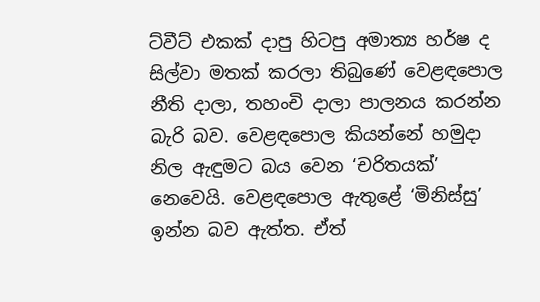ට්වීට් එකක් දාපු හිටපු අමාත්‍ය හර්ෂ ද සිල්වා මතක් කරලා තිබුණේ වෙළඳපොල නීති දාලා, තහංචි දාලා පාලනය කරන්න බැරි බව. වෙළඳපොල කියන්නේ හමුදා නිල ඇඳුමට බය වෙන ‘චරිතයක්’ නෙවෙයි. වෙළඳපොල ඇතුළේ ‘මිනිස්සු’ ඉන්න බව ඇත්ත. ඒත්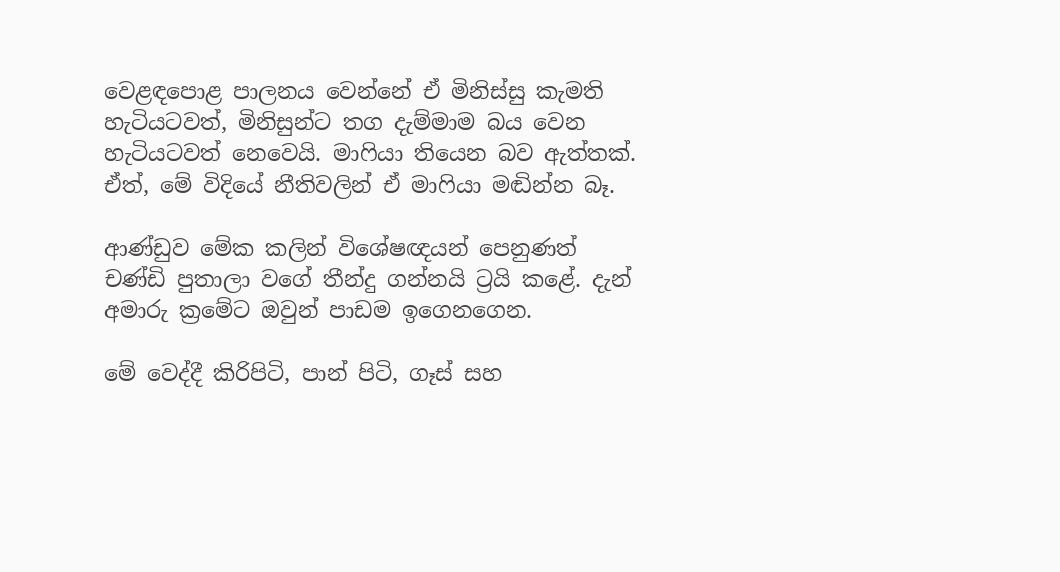වෙළඳපොළ පාලනය වෙන්නේ ඒ මිනිස්සු කැමති හැටියටවත්, මිනිසුන්ට තග දැම්මාම බය වෙන හැටියටවත් නෙවෙයි. මාෆියා තියෙන බව ඇත්තක්. ඒත්, මේ විදියේ නීතිවලින් ඒ මාෆියා මඬින්න බෑ.

ආණ්ඩුව මේක කලින් විශේෂඥයන් පෙනුණත් චණ්ඩි පුතාලා වගේ තීන්දු ගන්නයි ට්‍රයි කළේ. දැන් අමාරු ක්‍රමේට ඔවුන් පාඩම ඉගෙනගෙන.

මේ වෙද්දී කිරිපිටි, පාන් පිටි, ගෑස් සහ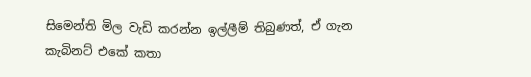සිමෙන්ති මිල වැඩි කරන්න ඉල්ලීම් තිබුණත්, ඒ ගැන කැබිනට් එකේ කතා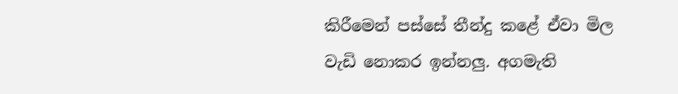කිරීමෙන් පස්සේ තීන්දු කළේ ඒවා මිල වැඩි නොකර ඉන්නලු. අගමැති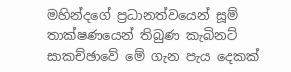මහින්දගේ ප්‍රධානත්වයෙන් සූම් තාක්ෂණයෙන් තිබුණ කැබිනට් සාකච්ඡාවේ මේ ගැන පැය දෙකක්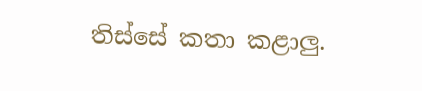තිස්සේ කතා කළාලු.